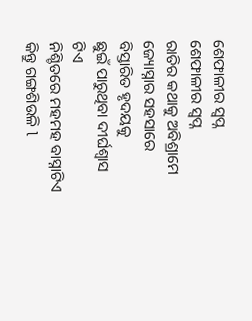ଶେଫାଳୀର ସ୍ବପ୍ନ
ଶେଫାଳୀର ସ୍ବପ୍ନ
ରାତିର କଥାକୁ ଅବିଶ୍ରାମେ
ଜ୍ୟୋସ୍ନାର ସହସାରେ
ବିସ୍ତାରିତ ହୃଦୟକୁ
ଛୁଇଁ ପାରୁଥିବା ଦୀର୍ଘଶ୍ୱାସ ଟିଏ
ନିଶ୍ଚିତରେ ମହମହ ବାସ୍ନାଟିଏ
କିନ୍ତୁ ଗଙ୍ଗଶିଉଳି l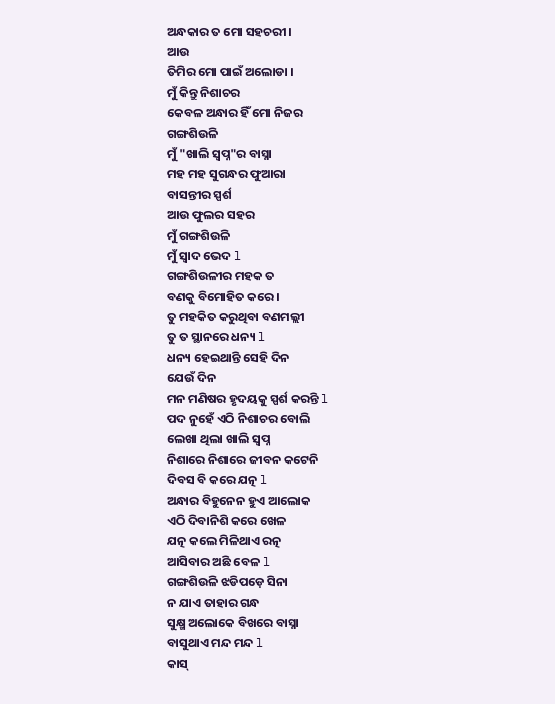ଅନ୍ଧକାର ତ ମୋ ସହଚରୀ।
ଆଉ
ତିମିର ମୋ ପାଇଁ ଅଲୋଡା ।
ମୁଁ କିନ୍ତୁ ନିଶାଚର
କେବଳ ଅନ୍ଧାର ହିଁ ମୋ ନିଜର
ଗଙ୍ଗଶିଉଳି
ମୁଁ "ଖାଲି ସ୍ବପ୍ନ"ର ବାସ୍ନା
ମହ ମହ ସୁଗନ୍ଧର ଫୁଆରା
ବାସନ୍ତୀର ସ୍ପର୍ଶ
ଆଉ ଫୁଲର ସହର
ମୁଁ ଗଙ୍ଗଶିଉଳି
ମୁଁ ସ୍ୱାଦ ଭେଦ l
ଗଙ୍ଗଶିଉଳୀର ମହକ ତ
ବଣକୁ ବିମୋହିତ କରେ ।
ତୁ ମହକିତ କରୁଥିବା ବଣମଲ୍ଲୀ
ତୁ ତ ସ୍ଥାନରେ ଧନ୍ୟ l
ଧନ୍ୟ ହେଇଥାନ୍ତି ସେହି ଦିନ
ଯେଉଁ ଦିନ
ମନ ମଣିଷର ହୃଦୟକୁ ସ୍ପର୍ଶ କରନ୍ତି l
ପଦ ନୁହେଁ ଏଠି ନିଶାଚର ବୋଲି
ଲେଖା ଥିଲା ଖାଲି ସ୍ବପ୍ନ
ନିଶାରେ ନିଶାରେ ଜୀବନ କଟେନି
ଦିବସ ବି କରେ ଯତ୍ନ l
ଅନ୍ଧାର ବିହୁନେନ ହୁଏ ଆଲୋକ
ଏଠି ଦିବାନିଶି କରେ ଖେଳ
ଯତ୍ନ କଲେ ମିଳିଥାଏ ରତ୍ନ
ଆସିବାର ଅଛି ବେଳ l
ଗଙ୍ଗଶିଉଳି ଝଡିପଡ଼େ ସିନା
ନ ଯାଏ ତାହାର ଗନ୍ଧ
ସୁକ୍ଷ୍ମ ଅଲୋକେ ବିଖରେ ବାସ୍ନା
ବାସୁଥାଏ ମନ୍ଦ ମନ୍ଦ l
କାସ୍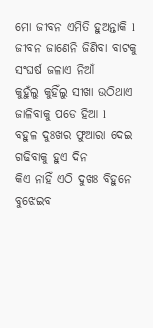ମୋ ଜୀବନ ଏମିତି ହୁଅନ୍ତାକି l
ଜୀବନ ଜାଣେନି ଜିଣିବା ବାଟକୁ
ସଂଘର୍ଷ ଜଳାଏ ନିଆଁ
କୁହୁଁଲୁ କୁହିଁଲୁ ସୀଖା ଉଠିଥାଏ
ଜାଳିବାକୁ ପଡେ ହିଆ l
ବହୁଳ ଦୁଃଖର ଫୁଆରା ଦେଇ
ଗଢିବାକୁ ହୁଏ ଦିନ
କିଏ ନାହିଁ ଏଠି ଦୁଖଃ ବିହୁନେ
ବୁଝେଇବ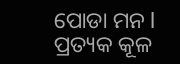ପୋଡା ମନ l
ପ୍ରତ୍ୟକ କୂଳ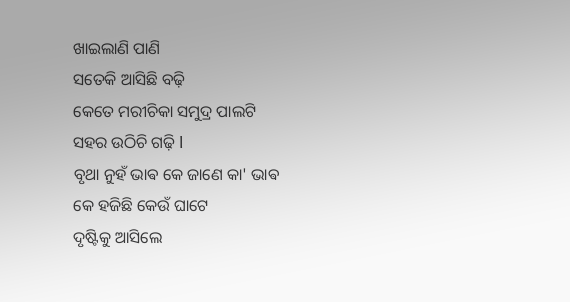ଖାଇଲାଣି ପାଣି
ସତେକି ଆସିଛି ବଢ଼ି
କେତେ ମରୀଚିକା ସମୁଦ୍ର ପାଲଟି
ସହର ଉଠିଚି ଗଢ଼ି l
ବୃଥା ନୁହଁ ଭାଵ କେ ଜାଣେ କା' ଭାଵ
କେ ହଜିଛି କେଉଁ ଘାଟେ
ଦୃଷ୍ଟିକୁ ଆସିଲେ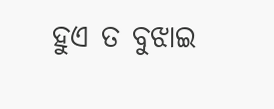ହୁଏ ତ ବୁଝାଇ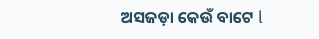ଅସଜଡ଼ା କେଉଁ ବାଟେ l